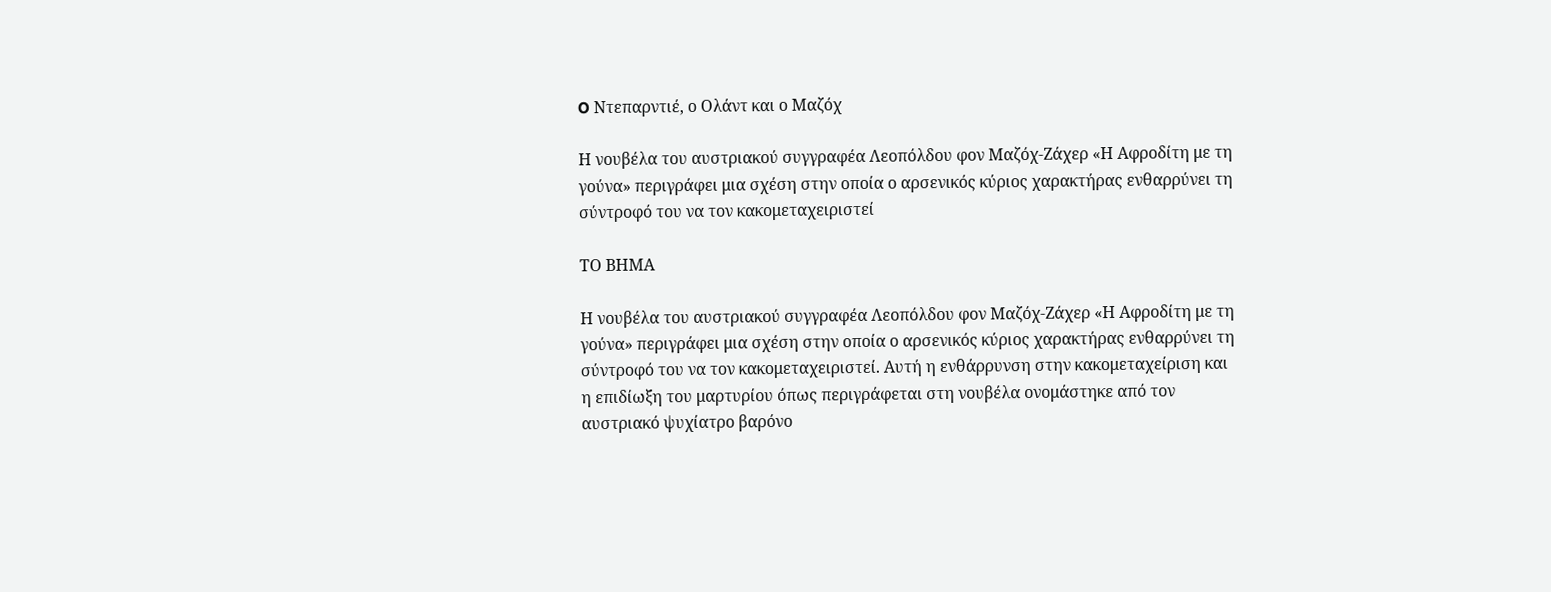O Ντεπαρντιέ, ο Ολάντ και ο Μαζόχ

Η νουβέλα του αυστριακού συγγραφέα Λεοπόλδου φον Μαζόχ-Ζάχερ «Η Αφροδίτη με τη γούνα» περιγράφει μια σχέση στην οποία ο αρσενικός κύριος χαρακτήρας ενθαρρύνει τη σύντροφό του να τον κακομεταχειριστεί

ΤΟ ΒΗΜΑ

Η νουβέλα του αυστριακού συγγραφέα Λεοπόλδου φον Μαζόχ-Ζάχερ «Η Αφροδίτη με τη γούνα» περιγράφει μια σχέση στην οποία ο αρσενικός κύριος χαρακτήρας ενθαρρύνει τη σύντροφό του να τον κακομεταχειριστεί. Αυτή η ενθάρρυνση στην κακομεταχείριση και η επιδίωξη του μαρτυρίου όπως περιγράφεται στη νουβέλα ονομάστηκε από τον αυστριακό ψυχίατρο βαρόνο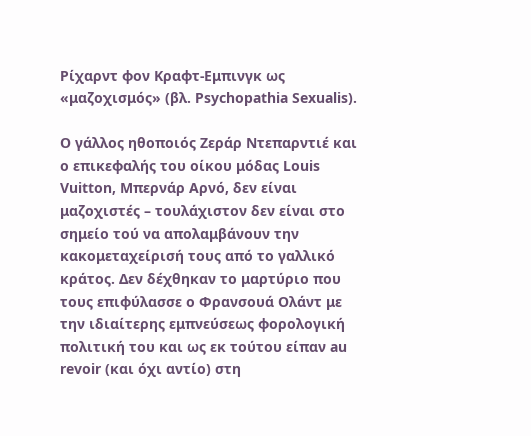Ρίχαρντ φον Κραφτ-Εμπινγκ ως «μαζοχισμός» (βλ. Psychopathia Sexualis).

Ο γάλλος ηθοποιός Ζεράρ Ντεπαρντιέ και ο επικεφαλής του οίκου μόδας Louis Vuitton, Μπερνάρ Αρνό, δεν είναι μαζοχιστές – τουλάχιστον δεν είναι στο σημείο τού να απολαμβάνουν την κακομεταχείρισή τους από το γαλλικό κράτος. Δεν δέχθηκαν το μαρτύριο που τους επιφύλασσε ο Φρανσουά Ολάντ με την ιδιαίτερης εμπνεύσεως φορολογική πολιτική του και ως εκ τούτου είπαν au revoir (και όχι αντίο) στη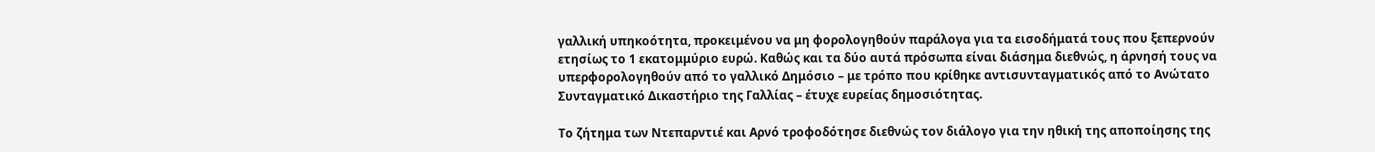γαλλική υπηκοότητα, προκειμένου να μη φορολογηθούν παράλογα για τα εισοδήματά τους που ξεπερνούν ετησίως το 1 εκατομμύριο ευρώ. Καθώς και τα δύο αυτά πρόσωπα είναι διάσημα διεθνώς, η άρνησή τους να υπερφορολογηθούν από το γαλλικό Δημόσιο – με τρόπο που κρίθηκε αντισυνταγματικός από το Ανώτατο Συνταγματικό Δικαστήριο της Γαλλίας – έτυχε ευρείας δημοσιότητας.

Το ζήτημα των Ντεπαρντιέ και Αρνό τροφοδότησε διεθνώς τον διάλογο για την ηθική της αποποίησης της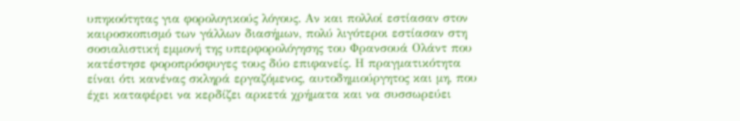υπηκοότητας για φορολογικούς λόγους. Αν και πολλοί εστίασαν στον καιροσκοπισμό των γάλλων διασήμων, πολύ λιγότεροι εστίασαν στη σοσιαλιστική εμμονή της υπερφορολόγησης του Φρανσουά Ολάντ που κατέστησε φοροπρόσφυγες τους δύο επιφανείς. Η πραγματικότητα είναι ότι κανένας σκληρά εργαζόμενος, αυτοδημιούργητος και μη, που έχει καταφέρει να κερδίζει αρκετά χρήματα και να συσσωρεύει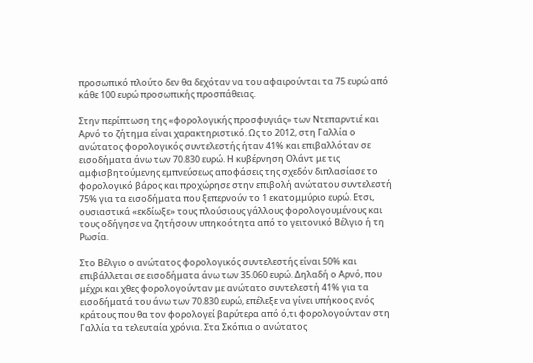προσωπικό πλούτο δεν θα δεχόταν να του αφαιρούνται τα 75 ευρώ από κάθε 100 ευρώ προσωπικής προσπάθειας.

Στην περίπτωση της «φορολογικής προσφυγιάς» των Ντεπαρντιέ και Αρνό το ζήτημα είναι χαρακτηριστικό. Ως το 2012, στη Γαλλία ο ανώτατος φορολογικός συντελεστής ήταν 41% και επιβαλλόταν σε εισοδήματα άνω των 70.830 ευρώ. Η κυβέρνηση Ολάντ με τις αμφισβητούμενης εμπνεύσεως αποφάσεις της σχεδόν διπλασίασε το φορολογικό βάρος και προχώρησε στην επιβολή ανώτατου συντελεστή 75% για τα εισοδήματα που ξεπερνούν το 1 εκατομμύριο ευρώ. Ετσι, ουσιαστικά «εκδίωξε» τους πλούσιους γάλλους φορολογουμένους και τους οδήγησε να ζητήσουν υπηκοότητα από το γειτονικό Βέλγιο ή τη Ρωσία.

Στο Βέλγιο ο ανώτατος φορολογικός συντελεστής είναι 50% και επιβάλλεται σε εισοδήματα άνω των 35.060 ευρώ. Δηλαδή ο Αρνό, που μέχρι και χθες φορολογούνταν με ανώτατο συντελεστή 41% για τα εισοδήματά του άνω των 70.830 ευρώ, επέλεξε να γίνει υπήκοος ενός κράτους που θα τον φορολογεί βαρύτερα από ό,τι φορολογούνταν στη Γαλλία τα τελευταία χρόνια. Στα Σκόπια ο ανώτατος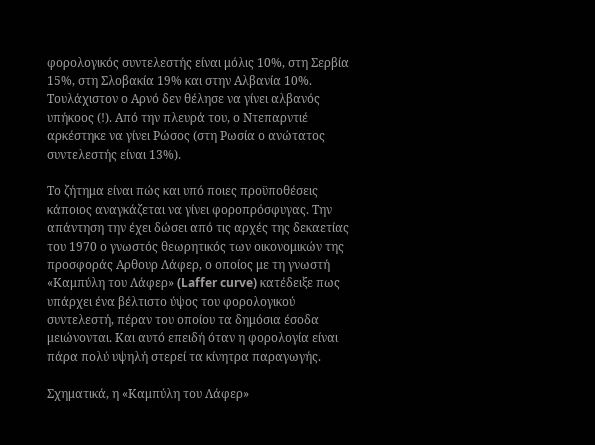φορολογικός συντελεστής είναι μόλις 10%, στη Σερβία 15%, στη Σλοβακία 19% και στην Αλβανία 10%. Τουλάχιστον ο Αρνό δεν θέλησε να γίνει αλβανός υπήκοος (!). Από την πλευρά του, ο Ντεπαρντιέ αρκέστηκε να γίνει Ρώσος (στη Ρωσία ο ανώτατος συντελεστής είναι 13%).

Το ζήτημα είναι πώς και υπό ποιες προϋποθέσεις κάποιος αναγκάζεται να γίνει φοροπρόσφυγας. Την απάντηση την έχει δώσει από τις αρχές της δεκαετίας του 1970 ο γνωστός θεωρητικός των οικονομικών της προσφοράς Αρθουρ Λάφερ, ο οποίος με τη γνωστή «Καμπύλη του Λάφερ» (Laffer curve) κατέδειξε πως υπάρχει ένα βέλτιστο ύψος του φορολογικού συντελεστή, πέραν του οποίου τα δημόσια έσοδα μειώνονται. Και αυτό επειδή όταν η φορολογία είναι πάρα πολύ υψηλή στερεί τα κίνητρα παραγωγής.

Σχηματικά, η «Καμπύλη του Λάφερ»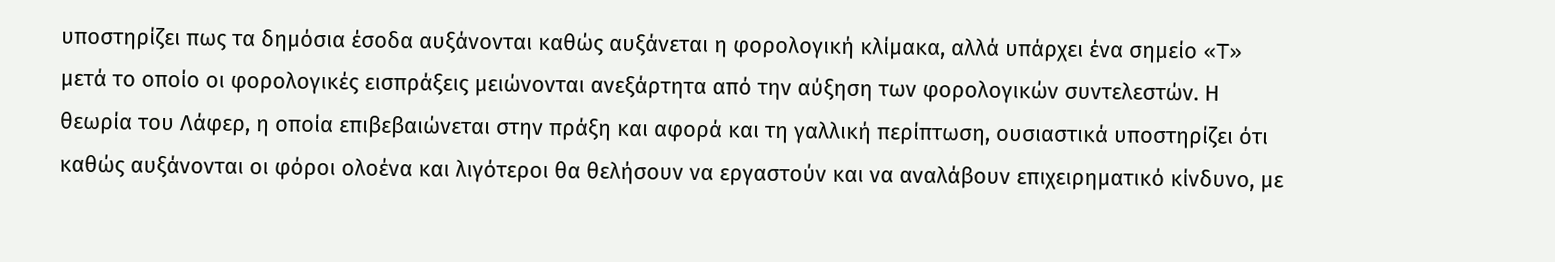υποστηρίζει πως τα δημόσια έσοδα αυξάνονται καθώς αυξάνεται η φορολογική κλίμακα, αλλά υπάρχει ένα σημείο «T» μετά το οποίο οι φορολογικές εισπράξεις μειώνονται ανεξάρτητα από την αύξηση των φορολογικών συντελεστών. Η θεωρία του Λάφερ, η οποία επιβεβαιώνεται στην πράξη και αφορά και τη γαλλική περίπτωση, ουσιαστικά υποστηρίζει ότι καθώς αυξάνονται οι φόροι ολοένα και λιγότεροι θα θελήσουν να εργαστούν και να αναλάβουν επιχειρηματικό κίνδυνο, με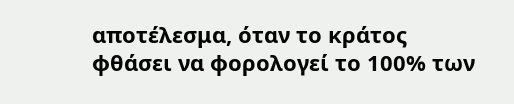αποτέλεσμα, όταν το κράτος φθάσει να φορολογεί το 100% των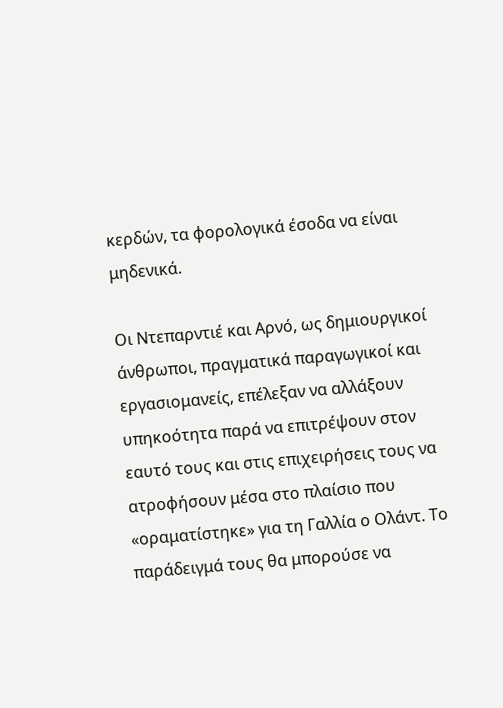κερδών, τα φορολογικά έσοδα να είναι μηδενικά.

Οι Ντεπαρντιέ και Αρνό, ως δημιουργικοί άνθρωποι, πραγματικά παραγωγικοί και εργασιομανείς, επέλεξαν να αλλάξουν υπηκοότητα παρά να επιτρέψουν στον εαυτό τους και στις επιχειρήσεις τους να ατροφήσουν μέσα στο πλαίσιο που «οραματίστηκε» για τη Γαλλία ο Ολάντ. Το παράδειγμά τους θα μπορούσε να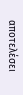αποτελέσει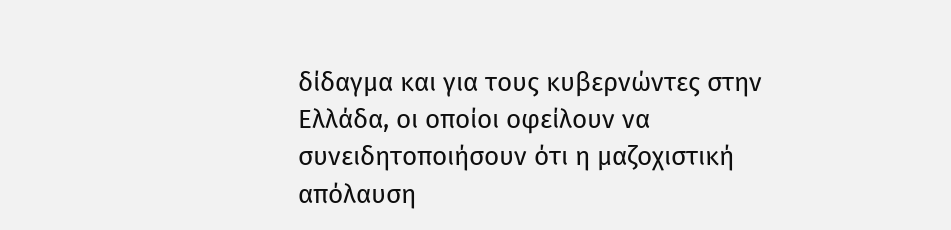δίδαγμα και για τους κυβερνώντες στην Ελλάδα, οι οποίοι οφείλουν να συνειδητοποιήσουν ότι η μαζοχιστική απόλαυση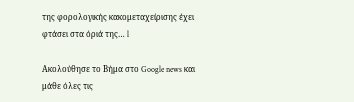της φορολογικής κακομεταχείρισης έχει φτάσει στα όριά της… l

Ακολούθησε το Βήμα στο Google news και μάθε όλες τις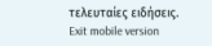τελευταίες ειδήσεις.
Exit mobile version